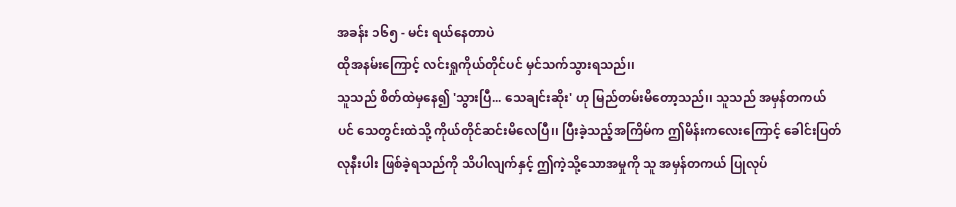အခန်း ၁၆၅ - မင်း ရယ်နေတာပဲ
ထိုအနမ်းကြောင့် လင်းရှုကိုယ်တိုင်ပင် မှင်သက်သွားရသည်၊၊
သူသည် စိတ်ထဲမှနေ၍ 'သွားပြီ... သေချင်းဆိုး' ဟု မြည်တမ်းမိတော့သည်၊၊ သူသည် အမှန်တကယ်ပင် သေတွင်းထဲသို့ ကိုယ်တိုင်ဆင်းမိလေပြီ၊၊ ပြီးခဲ့သည့်အကြိမ်က ဤမိန်းကလေးကြောင့် ခေါင်းပြတ်လုနီးပါး ဖြစ်ခဲ့ရသည်ကို သိပါလျက်နှင့် ဤကဲ့သို့သောအမှုကို သူ အမှန်တကယ် ပြုလုပ်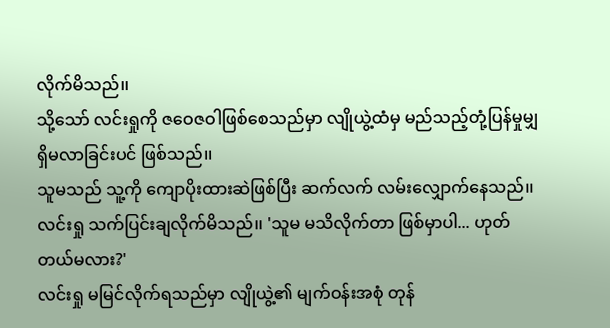လိုက်မိသည်၊၊
သို့သော် လင်းရှုကို ဇဝေဇဝါဖြစ်စေသည်မှာ လျိုယွဲ့ထံမှ မည်သည့်တုံ့ပြန်မှုမျှ ရှိမလာခြင်းပင် ဖြစ်သည်၊၊
သူမသည် သူ့ကို ကျောပိုးထားဆဲဖြစ်ပြီး ဆက်လက် လမ်းလျှောက်နေသည်၊၊
လင်းရှု သက်ပြင်းချလိုက်မိသည်၊၊ 'သူမ မသိလိုက်တာ ဖြစ်မှာပါ... ဟုတ်တယ်မလား?'
လင်းရှု မမြင်လိုက်ရသည်မှာ လျိုယွဲ့၏ မျက်ဝန်းအစုံ တုန်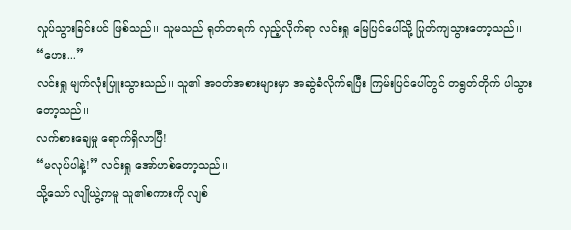လှုပ်သွားခြင်းပင် ဖြစ်သည်၊၊ သူမသည် ရုတ်တရက် လှည့်လိုက်ရာ လင်းရှု မြေပြင်ပေါ်သို့ ပြုတ်ကျသွားတော့သည်၊၊
“ဟေး...”
လင်းရှု မျက်လုံးပြူးသွားသည်၊၊ သူ၏ အဝတ်အစားများမှာ အဆွဲခံလိုက်ရပြီး ကြမ်းပြင်ပေါ်တွင် တရွတ်တိုက် ပါသွားတော့သည်၊၊
လက်စားချေမှု ရောက်ရှိလာပြီ!
“မလုပ်ပါနဲ့!” လင်းရှု အော်ဟစ်တော့သည်၊၊
သို့သော် လျိုယွဲ့ကမူ သူ၏စကားကို လျစ်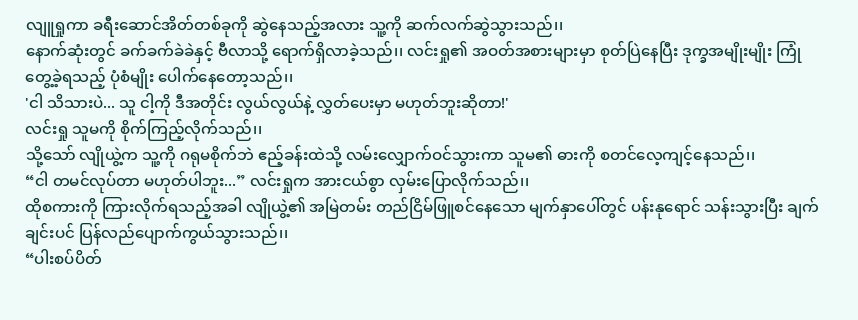လျူရှုကာ ခရီးဆောင်အိတ်တစ်ခုကို ဆွဲနေသည့်အလား သူ့ကို ဆက်လက်ဆွဲသွားသည်၊၊
နောက်ဆုံးတွင် ခက်ခက်ခဲခဲနှင့် ဗီလာသို့ ရောက်ရှိလာခဲ့သည်၊၊ လင်းရှု၏ အဝတ်အစားများမှာ စုတ်ပြဲနေပြီး ဒုက္ခအမျိုးမျိုး ကြုံတွေ့ခဲ့ရသည့် ပုံစံမျိုး ပေါက်နေတော့သည်၊၊
'ငါ သိသားပဲ... သူ ငါ့ကို ဒီအတိုင်း လွယ်လွယ်နဲ့ လွှတ်ပေးမှာ မဟုတ်ဘူးဆိုတာ!'
လင်းရှု သူမကို စိုက်ကြည့်လိုက်သည်၊၊
သို့သော် လျိုယွဲ့က သူ့ကို ဂရုမစိုက်ဘဲ ဧည့်ခန်းထဲသို့ လမ်းလျှောက်ဝင်သွားကာ သူမ၏ ဓားကို စတင်လေ့ကျင့်နေသည်၊၊
“ငါ တမင်လုပ်တာ မဟုတ်ပါဘူး...” လင်းရှုက အားငယ်စွာ လှမ်းပြောလိုက်သည်၊၊
ထိုစကားကို ကြားလိုက်ရသည့်အခါ လျိုယွဲ့၏ အမြဲတမ်း တည်ငြိမ်ဖြူစင်နေသော မျက်နှာပေါ်တွင် ပန်းနုရောင် သန်းသွားပြီး ချက်ချင်းပင် ပြန်လည်ပျောက်ကွယ်သွားသည်၊၊
“ပါးစပ်ပိတ်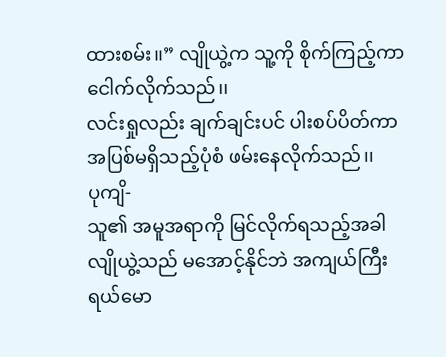ထားစမ်း၊၊” လျိုယွဲ့က သူ့ကို စိုက်ကြည့်ကာ ငေါက်လိုက်သည်၊၊
လင်းရှုလည်း ချက်ချင်းပင် ပါးစပ်ပိတ်ကာ အပြစ်မရှိသည့်ပုံစံ ဖမ်းနေလိုက်သည်၊၊
ပုကျိ-
သူ၏ အမူအရာကို မြင်လိုက်ရသည့်အခါ လျိုယွဲ့သည် မအောင့်နိုင်ဘဲ အကျယ်ကြီး ရယ်မော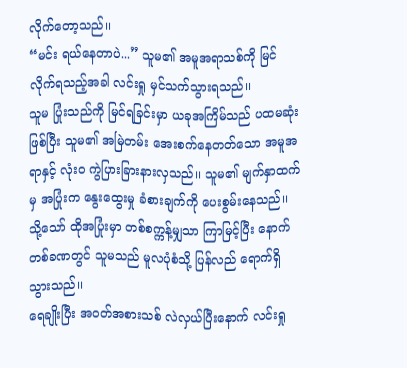လိုက်တော့သည်၊၊
“မင်း ရယ်နေတာပဲ...” သူမ၏ အမူအရာသစ်ကို မြင်လိုက်ရသည့်အခါ လင်းရှု မှင်သက်သွားရသည်၊၊
သူမ ပြုံးသည်ကို မြင်ရခြင်းမှာ ယခုအကြိမ်သည် ပထမဆုံးဖြစ်ပြီး သူမ၏ အမြဲတမ်း အေးစက်နေတတ်သော အမူအရာနှင့် လုံးဝ ကွဲပြားခြားနားလှသည်၊၊ သူမ၏ မျက်နှာထက်မှ အပြုံးက နွေးထွေးမှု ခံစားချက်ကို ပေးစွမ်းနေသည်၊၊
သို့သော် ထိုအပြုံးမှာ တစ်စက္ကန့်မျှသာ ကြာမြင့်ပြီး နောက်တစ်ခဏတွင် သူမသည် မူလပုံစံသို့ ပြန်လည် ရောက်ရှိသွားသည်၊၊
ရေချိုးပြီး အဝတ်အစားသစ် လဲလှယ်ပြီးနောက် လင်းရှု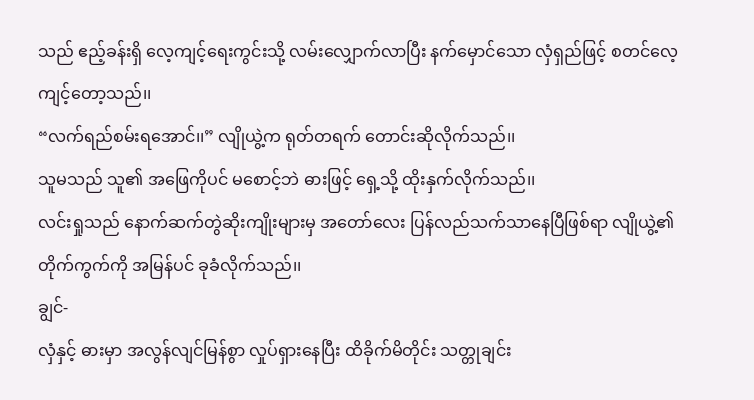သည် ဧည့်ခန်းရှိ လေ့ကျင့်ရေးကွင်းသို့ လမ်းလျှောက်လာပြီး နက်မှောင်သော လှံရှည်ဖြင့် စတင်လေ့ကျင့်တော့သည်၊၊
“လက်ရည်စမ်းရအောင်၊၊” လျိုယွဲ့က ရုတ်တရက် တောင်းဆိုလိုက်သည်၊၊
သူမသည် သူ၏ အဖြေကိုပင် မစောင့်ဘဲ ဓားဖြင့် ရှေ့သို့ ထိုးနှက်လိုက်သည်၊၊
လင်းရှုသည် နောက်ဆက်တွဲဆိုးကျိုးများမှ အတော်လေး ပြန်လည်သက်သာနေပြီဖြစ်ရာ လျိုယွဲ့၏ တိုက်ကွက်ကို အမြန်ပင် ခုခံလိုက်သည်၊၊
ချွင်-
လှံနှင့် ဓားမှာ အလွန်လျင်မြန်စွာ လှုပ်ရှားနေပြီး ထိခိုက်မိတိုင်း သတ္တုချင်း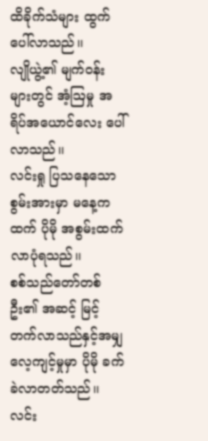ထိခိုက်သံများ ထွက်ပေါ်လာသည်၊၊
လျိုယွဲ့၏ မျက်ဝန်းများတွင် အံ့ဩမှု အရိပ်အယောင်လေး ပေါ်လာသည်၊၊
လင်းရှု ပြသနေသော စွမ်းအားမှာ မနေ့ကထက် ပိုမို အစွမ်းထက်လာပုံရသည်၊၊
စစ်သည်တော်တစ်ဦး၏ အဆင့် မြင့်တက်လာသည်နှင့်အမျှ လေ့ကျင့်မှုမှာ ပိုမို ခက်ခဲလာတတ်သည်၊၊ လင်း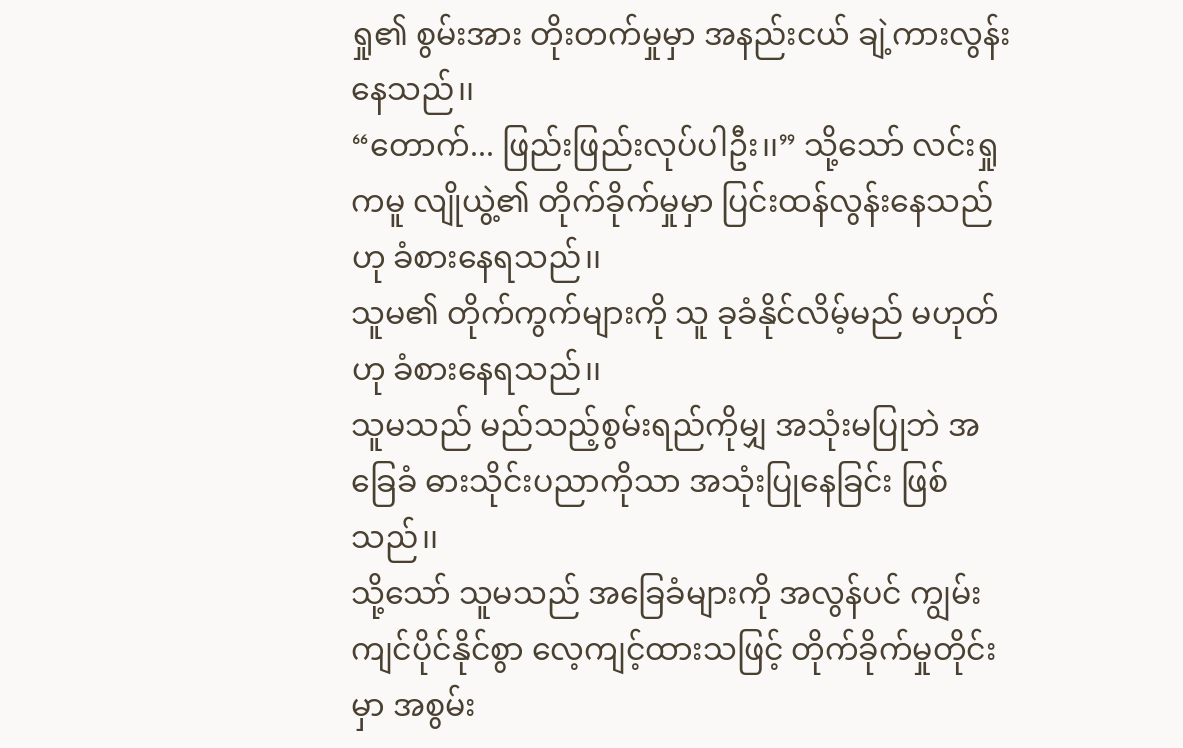ရှု၏ စွမ်းအား တိုးတက်မှုမှာ အနည်းငယ် ချဲ့ကားလွန်းနေသည်၊၊
“တောက်... ဖြည်းဖြည်းလုပ်ပါဦး၊၊” သို့သော် လင်းရှုကမူ လျိုယွဲ့၏ တိုက်ခိုက်မှုမှာ ပြင်းထန်လွန်းနေသည်ဟု ခံစားနေရသည်၊၊
သူမ၏ တိုက်ကွက်များကို သူ ခုခံနိုင်လိမ့်မည် မဟုတ်ဟု ခံစားနေရသည်၊၊
သူမသည် မည်သည့်စွမ်းရည်ကိုမျှ အသုံးမပြုဘဲ အခြေခံ ဓားသိုင်းပညာကိုသာ အသုံးပြုနေခြင်း ဖြစ်သည်၊၊
သို့သော် သူမသည် အခြေခံများကို အလွန်ပင် ကျွမ်းကျင်ပိုင်နိုင်စွာ လေ့ကျင့်ထားသဖြင့် တိုက်ခိုက်မှုတိုင်းမှာ အစွမ်း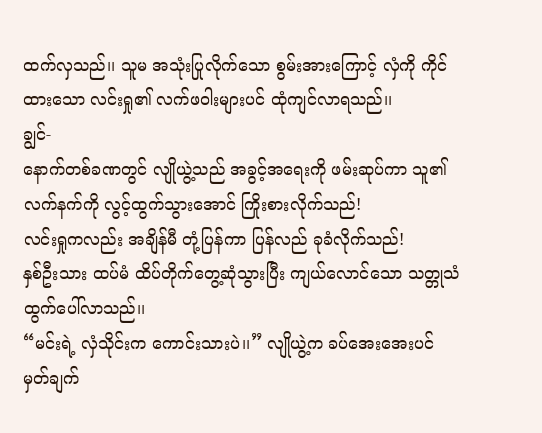ထက်လှသည်၊၊ သူမ အသုံးပြုလိုက်သော စွမ်းအားကြောင့် လှံကို ကိုင်ထားသော လင်းရှု၏ လက်ဖဝါးများပင် ထုံကျင်လာရသည်၊၊
ချွင်-
နောက်တစ်ခဏတွင် လျိုယွဲ့သည် အခွင့်အရေးကို ဖမ်းဆုပ်ကာ သူ၏လက်နက်ကို လွင့်ထွက်သွားအောင် ကြိုးစားလိုက်သည်!
လင်းရှုကလည်း အချိန်မီ တုံ့ပြန်ကာ ပြန်လည် ခုခံလိုက်သည်!
နှစ်ဦးသား ထပ်မံ ထိပ်တိုက်တွေ့ဆုံသွားပြီး ကျယ်လောင်သော သတ္တုသံ ထွက်ပေါ်လာသည်၊၊
“မင်းရဲ့ လှံသိုင်းက ကောင်းသားပဲ၊၊” လျိုယွဲ့က ခပ်အေးအေးပင် မှတ်ချက်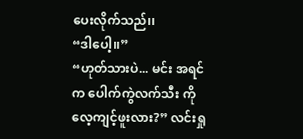ပေးလိုက်သည်၊၊
“ဒါပေါ့၊၊”
“ဟုတ်သားပဲ... မင်း အရင်က ပေါက်ကွဲလက်သီး ကို လေ့ကျင့်ဖူးလား?” လင်းရှု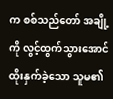က စစ်သည်တော် အချို့ကို လွင့်ထွက်သွားအောင် ထိုးနှက်ခဲ့သော သူမ၏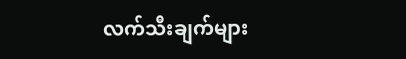လက်သီးချက်များ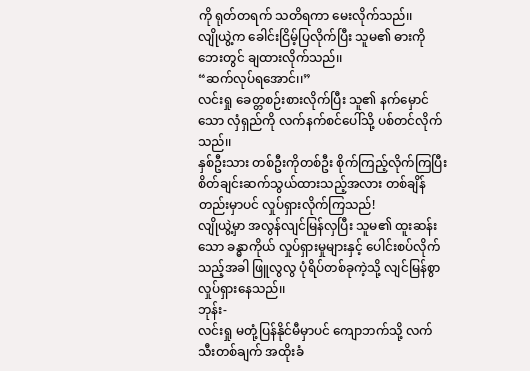ကို ရုတ်တရက် သတိရကာ မေးလိုက်သည်၊၊
လျိုယွဲ့က ခေါင်းငြိမ့်ပြလိုက်ပြီး သူမ၏ ဓားကို ဘေးတွင် ချထားလိုက်သည်၊၊
“ဆက်လုပ်ရအောင်၊၊”
လင်းရှု ခေတ္တစဉ်းစားလိုက်ပြီး သူ၏ နက်မှောင်သော လှံရှည်ကို လက်နက်စင်ပေါ်သို့ ပစ်တင်လိုက်သည်၊၊
နှစ်ဦးသား တစ်ဦးကိုတစ်ဦး စိုက်ကြည့်လိုက်ကြပြီး စိတ်ချင်းဆက်သွယ်ထားသည့်အလား တစ်ချိန်တည်းမှာပင် လှုပ်ရှားလိုက်ကြသည်!
လျိုယွဲ့မှာ အလွန်လျင်မြန်လှပြီး သူမ၏ ထူးဆန်းသော ခန္ဓာကိုယ် လှုပ်ရှားမှုများနှင့် ပေါင်းစပ်လိုက်သည့်အခါ ဖြူလွလွ ပုံရိပ်တစ်ခုကဲ့သို့ လျင်မြန်စွာ လှုပ်ရှားနေသည်၊၊
ဘုန်း-
လင်းရှု မတုံ့ပြန်နိုင်မီမှာပင် ကျောဘက်သို့ လက်သီးတစ်ချက် အထိုးခံ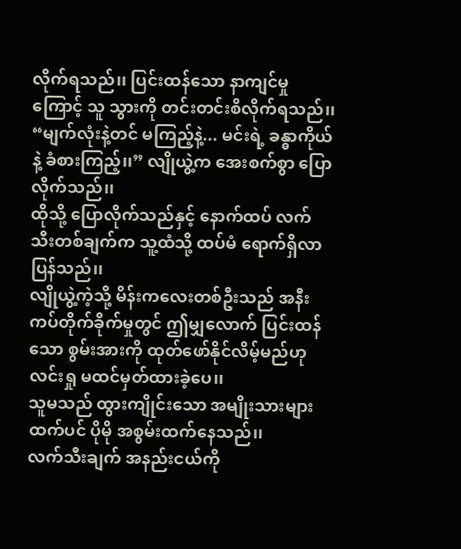လိုက်ရသည်၊၊ ပြင်းထန်သော နာကျင်မှုကြောင့် သူ သွားကို တင်းတင်းစိလိုက်ရသည်၊၊
“မျက်လုံးနဲ့တင် မကြည့်နဲ့... မင်းရဲ့ ခန္ဓာကိုယ်နဲ့ ခံစားကြည့်၊၊” လျိုယွဲ့က အေးစက်စွာ ပြောလိုက်သည်၊၊
ထိုသို့ ပြောလိုက်သည်နှင့် နောက်ထပ် လက်သီးတစ်ချက်က သူ့ထံသို့ ထပ်မံ ရောက်ရှိလာပြန်သည်၊၊
လျိုယွဲ့ကဲ့သို့ မိန်းကလေးတစ်ဦးသည် အနီးကပ်တိုက်ခိုက်မှုတွင် ဤမျှလောက် ပြင်းထန်သော စွမ်းအားကို ထုတ်ဖော်နိုင်လိမ့်မည်ဟု လင်းရှု မထင်မှတ်ထားခဲ့ပေ၊၊
သူမသည် ထွားကျိုင်းသော အမျိုးသားများထက်ပင် ပိုမို အစွမ်းထက်နေသည်၊၊
လက်သီးချက် အနည်းငယ်ကို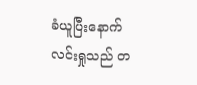ခံယူပြီးနောက် လင်းရှုသည် တ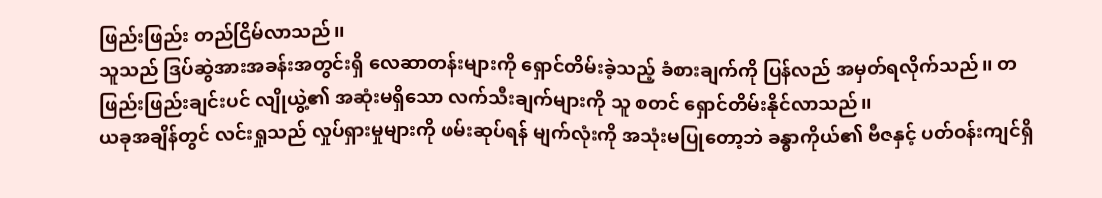ဖြည်းဖြည်း တည်ငြိမ်လာသည်၊၊
သူသည် ဒြပ်ဆွဲအားအခန်းအတွင်းရှိ လေဆာတန်းများကို ရှောင်တိမ်းခဲ့သည့် ခံစားချက်ကို ပြန်လည် အမှတ်ရလိုက်သည်၊၊ တဖြည်းဖြည်းချင်းပင် လျိုယွဲ့၏ အဆုံးမရှိသော လက်သီးချက်များကို သူ စတင် ရှောင်တိမ်းနိုင်လာသည်၊၊
ယခုအချိန်တွင် လင်းရှုသည် လှုပ်ရှားမှုများကို ဖမ်းဆုပ်ရန် မျက်လုံးကို အသုံးမပြုတော့ဘဲ ခန္ဓာကိုယ်၏ ဗီဇနှင့် ပတ်ဝန်းကျင်ရှိ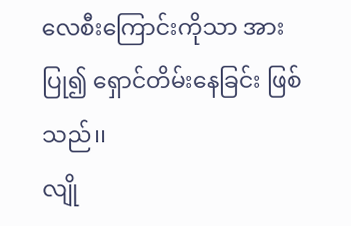လေစီးကြောင်းကိုသာ အားပြု၍ ရှောင်တိမ်းနေခြင်း ဖြစ်သည်၊၊
လျို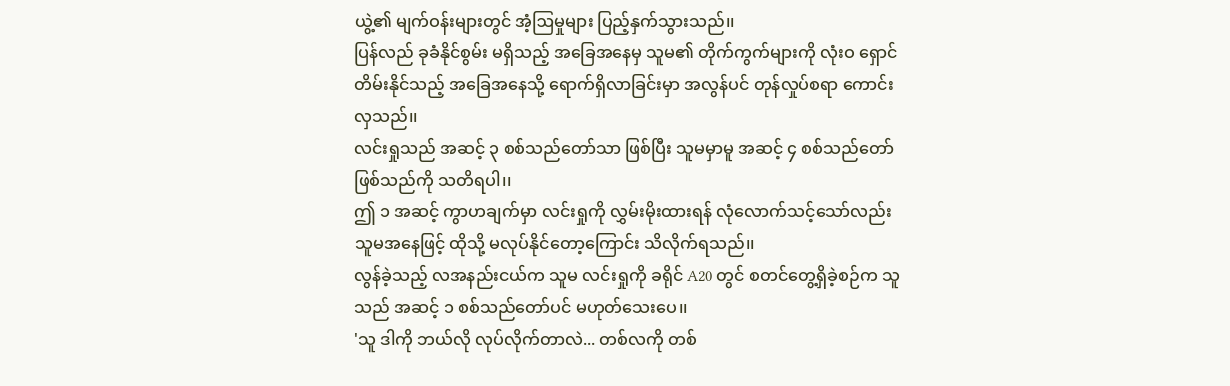ယွဲ့၏ မျက်ဝန်းများတွင် အံ့ဩမှုများ ပြည့်နှက်သွားသည်၊၊
ပြန်လည် ခုခံနိုင်စွမ်း မရှိသည့် အခြေအနေမှ သူမ၏ တိုက်ကွက်များကို လုံးဝ ရှောင်တိမ်းနိုင်သည့် အခြေအနေသို့ ရောက်ရှိလာခြင်းမှာ အလွန်ပင် တုန်လှုပ်စရာ ကောင်းလှသည်၊၊
လင်းရှုသည် အဆင့် ၃ စစ်သည်တော်သာ ဖြစ်ပြီး သူမမှာမူ အဆင့် ၄ စစ်သည်တော် ဖြစ်သည်ကို သတိရပါ၊၊
ဤ ၁ အဆင့် ကွာဟချက်မှာ လင်းရှုကို လွှမ်းမိုးထားရန် လုံလောက်သင့်သော်လည်း သူမအနေဖြင့် ထိုသို့ မလုပ်နိုင်တော့ကြောင်း သိလိုက်ရသည်၊၊
လွန်ခဲ့သည့် လအနည်းငယ်က သူမ လင်းရှုကို ခရိုင် A20 တွင် စတင်တွေ့ရှိခဲ့စဉ်က သူသည် အဆင့် ၁ စစ်သည်တော်ပင် မဟုတ်သေးပေ၊၊
'သူ ဒါကို ဘယ်လို လုပ်လိုက်တာလဲ... တစ်လကို တစ်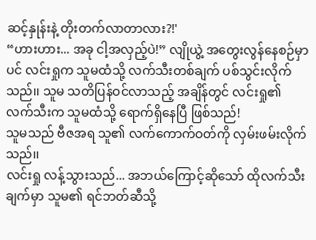ဆင့်နှုန်းနဲ့ တိုးတက်လာတာလား?!'
“ဟားဟား... အခု ငါ့အလှည့်ပဲ!” လျိုယွဲ့ အတွေးလွန်နေစဉ်မှာပင် လင်းရှုက သူမထံသို့ လက်သီးတစ်ချက် ပစ်သွင်းလိုက်သည်၊၊ သူမ သတိပြန်ဝင်လာသည့် အချိန်တွင် လင်းရှု၏ လက်သီးက သူမထံသို့ ရောက်ရှိနေပြီ ဖြစ်သည်!
သူမသည် ဗီဇအရ သူ၏ လက်ကောက်ဝတ်ကို လှမ်းဖမ်းလိုက်သည်၊၊
လင်းရှု လန့်သွားသည်... အဘယ်ကြောင့်ဆိုသော် ထိုလက်သီးချက်မှာ သူမ၏ ရင်ဘတ်ဆီသို့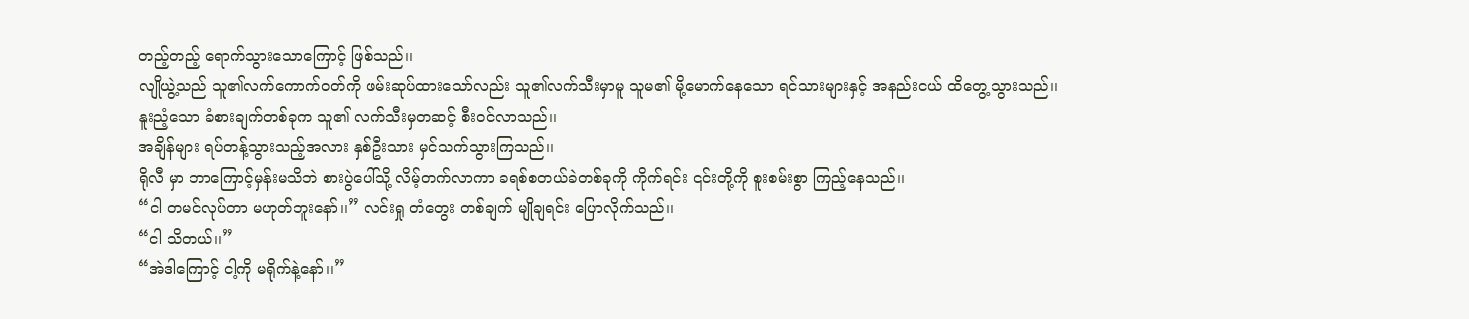တည့်တည့် ရောက်သွားသောကြောင့် ဖြစ်သည်၊၊
လျိုယွဲ့သည် သူ၏လက်ကောက်ဝတ်ကို ဖမ်းဆုပ်ထားသော်လည်း သူ၏လက်သီးမှာမူ သူမ၏ မို့မောက်နေသော ရင်သားများနှင့် အနည်းငယ် ထိတွေ့သွားသည်၊၊
နူးညံ့သော ခံစားချက်တစ်ခုက သူ၏ လက်သီးမှတဆင့် စီးဝင်လာသည်၊၊
အချိန်များ ရပ်တန့်သွားသည့်အလား နှစ်ဦးသား မှင်သက်သွားကြသည်၊၊
ရိုလီ မှာ ဘာကြောင့်မှန်းမသိဘဲ စားပွဲပေါ်သို့ လိမ့်တက်လာကာ ခရစ်စတယ်ခဲတစ်ခုကို ကိုက်ရင်း ၎င်းတို့ကို စူးစမ်းစွာ ကြည့်နေသည်၊၊
“ငါ တမင်လုပ်တာ မဟုတ်ဘူးနော်၊၊” လင်းရှု တံတွေး တစ်ချက် မျိုချရင်း ပြောလိုက်သည်၊၊
“ငါ သိတယ်၊၊”
“အဲဒါကြောင့် ငါ့ကို မရိုက်နဲ့နော်၊၊”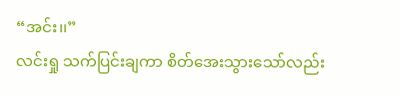“အင်း၊၊”
လင်းရှု သက်ပြင်းချကာ စိတ်အေးသွားသော်လည်း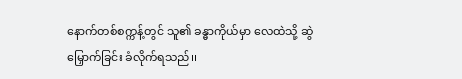နောက်တစ်စက္ကန့်တွင် သူ၏ ခန္ဓာကိုယ်မှာ လေထဲသို့ ဆွဲမြှောက်ခြင်း ခံလိုက်ရသည်၊၊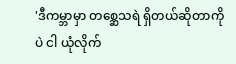'ဒီကမ္ဘာမှာ တစ္ဆေသရဲ ရှိတယ်ဆိုတာကိုပဲ ငါ ယုံလိုက်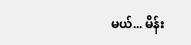မယ်... မိန်း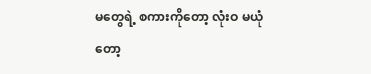မတွေရဲ့ စကားကိုတော့ လုံးဝ မယုံတော့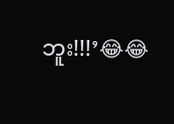ဘူး!!!’😂😂